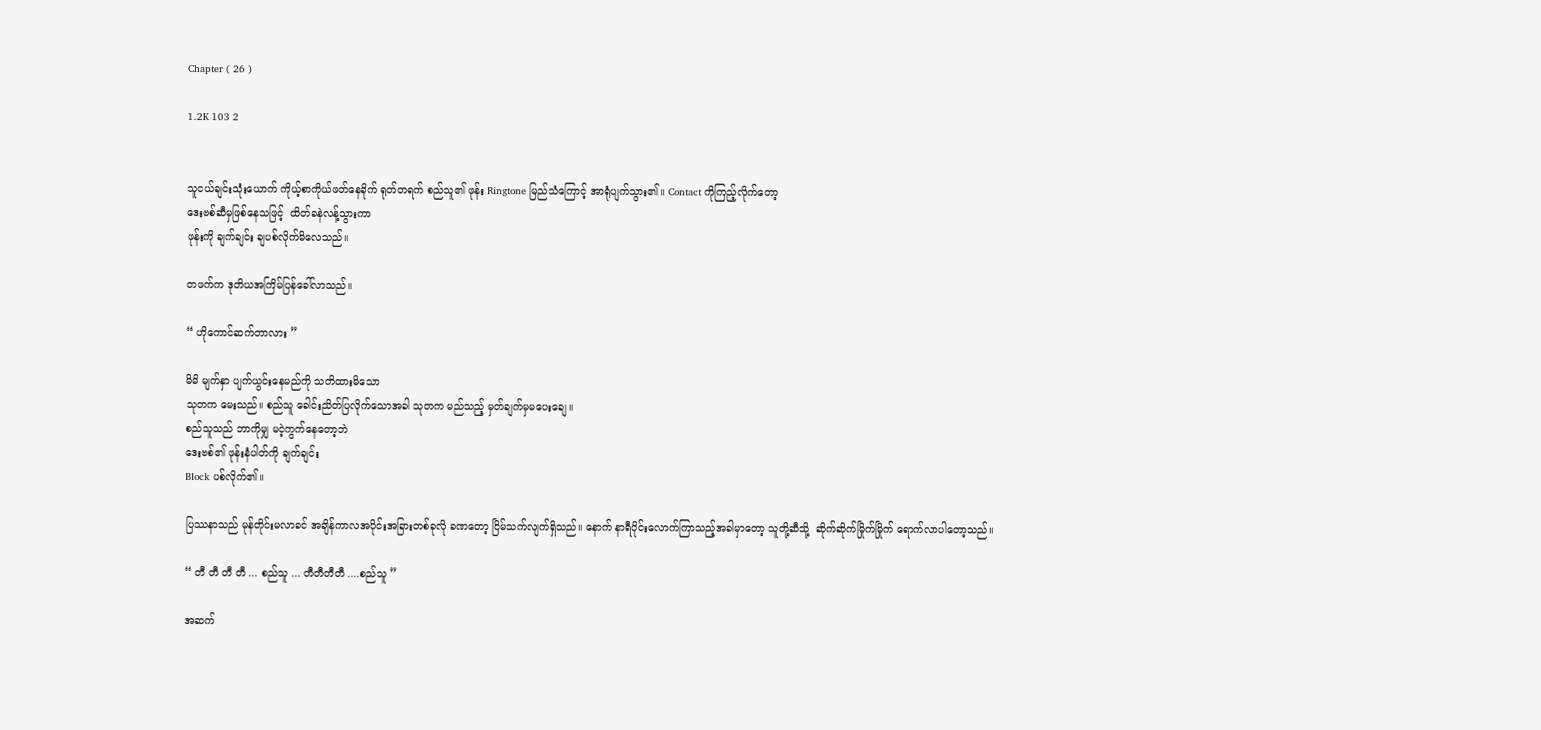Chapter ( 26 )

1.2K 103 2


သူငယ်ချင်းသုံးယောက် ကိုယ့်စာကိုယ်ဖတ်နေခိုက် ရုတ်တရက် စည်သူ၏ ဖုန်း Ringtone မြည်သံကြောင့် အာရုံပျက်သွား၏။ Contact ကိုကြည့်လိုက်တော့
ဒေးဗစ်ဆီမှဖြစ်နေသဖြင့်  ထိတ်ခနဲလန့်သွားကာ
ဖုန်းကို ချက်ချင်း ချပစ်လိုက်မိလေသည်။

တဖက်က ဒုတိယအကြိမ်ပြန်ခေါ်လာသည်။

“ ဟိုကောင်ဆက်တာလား ”

မိမိ မျက်နှာ ပျက်ယွင်းနေမည်ကို သတိထားမိသော
သုတက မေးသည်။ စည်သူ ခေါင်းညိတ်ပြလိုက်သောအခါ သုတက မည်သည့် မှတ်ချက်မှမပေးချေ။
စည်သူသည် ဘာကိုမျှ မငဲ့ကွက်နေတော့ဘဲ
ဒေးဗစ်၏ ဖုန်းနံပါတ်ကို ချက်ချင်း
Block ပစ်လိုက်၏။

ပြဿနာသည် မုန်တိုင်းမလာခင် အချိန်ကာလအပိုင်းအခြားတစ်ခုလို ခဏတော့ ငြိမ်သက်လျက်ရှိသည်။ နောက် နာရီပိုင်းလောက်ကြာသည့်အခါမှာတော့ သူတို့ဆီသို့  ဆိုက်ဆိုက်မြိုက်မြိုက် ရောက်လာပါတော့သည်။

“ တီ တီ တီ တီ ... စည်သူ ... တီတီတီတီ ....စည်သူ ”

အဆက်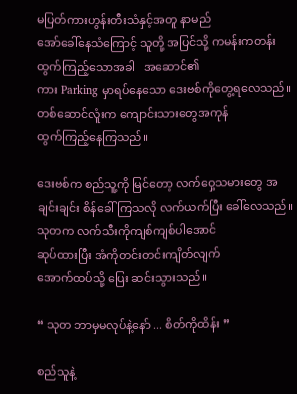မပြတ်ကားဟွန်းတီးသံနှင့်အတူ နာမည်
အော်ခေါ်နေသံကြောင့် သူတို့ အပြင်သို့ ကမန်းကတန်း
ထွက်ကြည့်သောအခါ   အဆောင်၏
ကား Parking မှာရပ်နေသော ဒေးဗစ်ကိုတွေ့ရလေသည်။
တစ်ဆောင်လူံးက ကျောင်းသားတွေအကုန်
ထွက်ကြည့်နေကြသည်။

ဒေးဗစ်က စည်သူ့ကို မြင်တော့ လက်ဝှေ့သမားတွေ အချင်းချင်း စိန်ခေါ်ကြသလို လက်ယက်ပြီး ခေါ်လေသည်။ သုတက လက်သီးကိုကျစ်ကျစ်ပါအောင်
ဆုပ်ထားပြီး အံကိုတင်းတင်းကျိတ်လျက်
အောက်ထပ်သို့ ပြေး ဆင်းသွားသည်။

“ သုတ ဘာမှမလုပ်နဲ့နော် ... စိတ်ကိုထိန်း ”

စည်သူနဲ့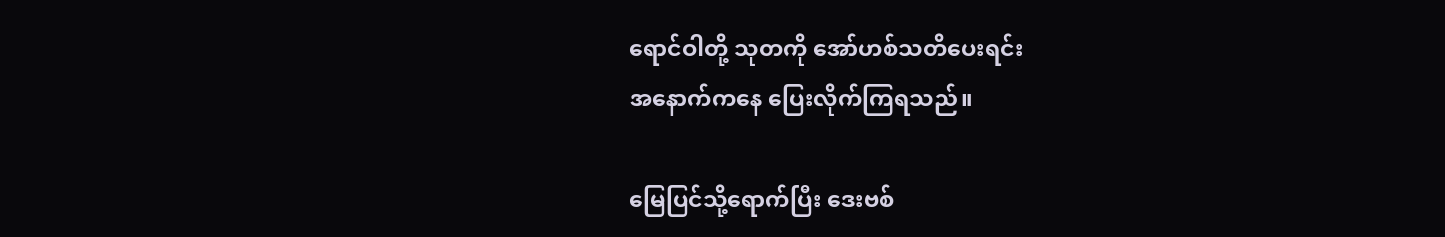ရောင်ဝါတို့ သုတကို အော်ဟစ်သတိပေးရင်း
အနောက်ကနေ ပြေးလိုက်ကြရသည်။

မြေပြင်သို့ရောက်ပြီး ဒေးဗစ်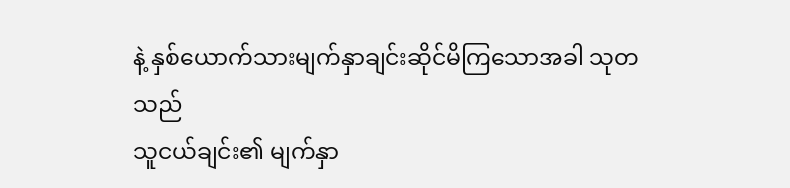နဲ့ နှစ်ယောက်သားမျက်နှာချင်းဆိုင်မိကြသောအခါ သုတသည်
သူငယ်ချင်း၏ မျက်နှာ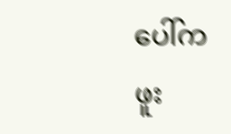ပေါ်က ဖူး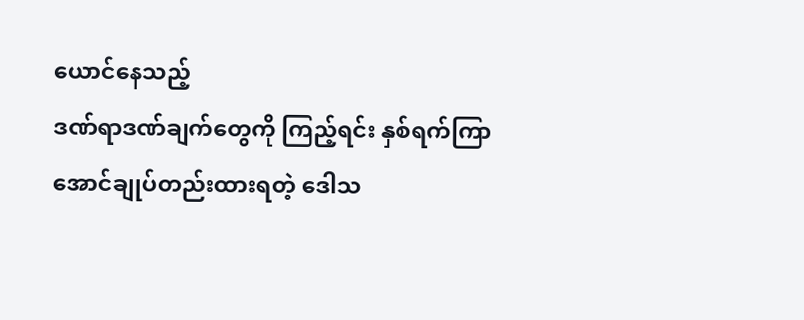ယောင်နေသည့်
ဒဏ်ရာဒဏ်ချက်တွေကို ကြည့်ရင်း နှစ်ရက်ကြာအောင်ချုပ်တည်းထားရတဲ့ ဒေါသ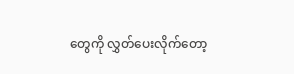တွေကို လွှတ်ပေးလိုက်တော့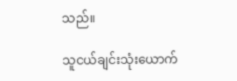သည်။

သူငယ်ချင်းသုံးယောက်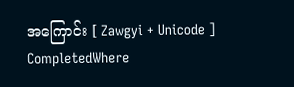အကြောင်း [ Zawgyi + Unicode ] CompletedWhere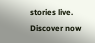stories live. Discover now